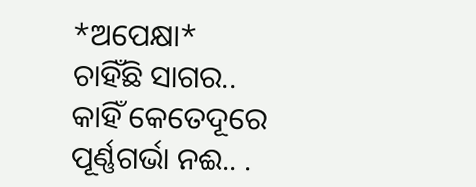*ଅପେକ୍ଷା*
ଚାହିଁଛି ସାଗର..
କାହିଁ କେତେଦୂରେ
ପୂର୍ଣ୍ଣଗର୍ଭା ନଈ.. .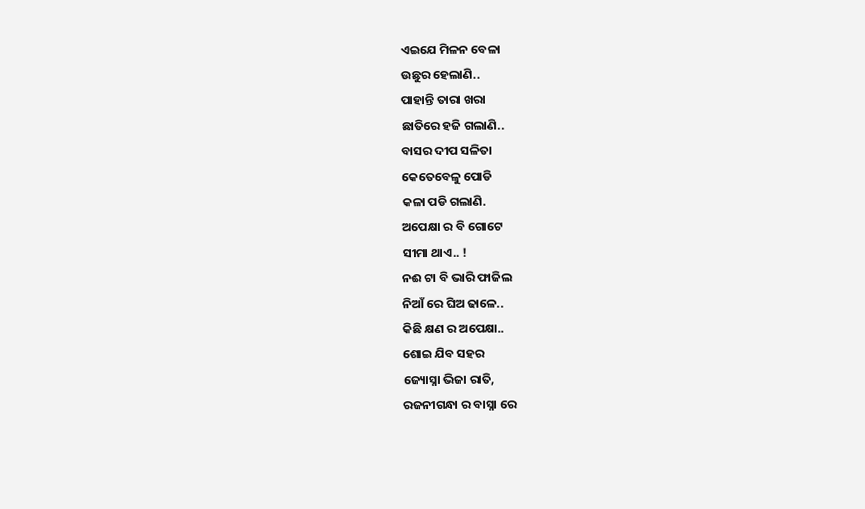ଏଇଯେ ମିଳନ ବେଳା
ଉଛୁର ହେଲାଣି..
ପାହାନ୍ତି ତାରା ଖରା
ଛାତିରେ ହଜି ଗଲାଣି..
ବାସର ଦୀପ ସଳିତା
କେତେବେଳୁ ପୋଡି
କଳା ପଡି ଗଲାଣି.
ଅପେକ୍ଷା ର ବି ଗୋଟେ
ସୀମା ଥାଏ.. !
ନଈ ଟା ବି ଭାରି ଫାଜିଲ
ନିଆଁ ରେ ଘିଅ ଢାଳେ..
କିଛି କ୍ଷଣ ର ଅପେକ୍ଷା..
ଶୋଇ ଯିବ ସହର
ଜ୍ୟୋସ୍ନା ଭିଜା ରାତି,
ରଜନୀଗନ୍ଧା ର ବାସ୍ନା ରେ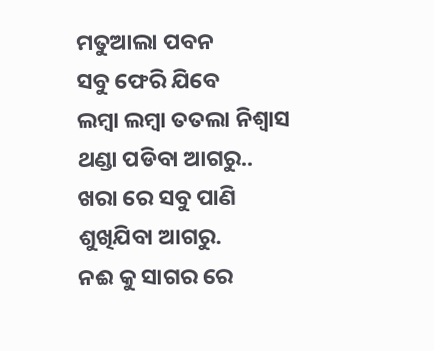ମତୁଆଲା ପବନ
ସବୁ ଫେରି ଯିବେ
ଲମ୍ବା ଲମ୍ବା ତତଲା ନିଶ୍ୱାସ
ଥଣ୍ଡା ପଡିବା ଆଗରୁ..
ଖରା ରେ ସବୁ ପାଣି
ଶୁଖିଯିବା ଆଗରୁ.
ନଈ କୁ ସାଗର ରେ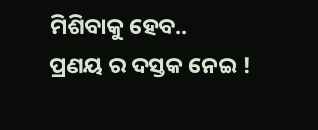ମିଶିବାକୁ ହେବ..
ପ୍ରଣୟ ର ଦସ୍ତକ ନେଇ !